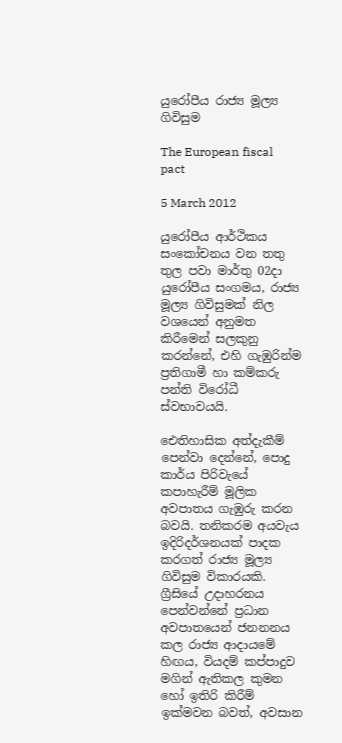යුරෝපීය රාජ්‍ය මූල්‍ය ගිවිසුම

The European fiscal pact

5 March 2012

යුරෝපීය ආර්ථිකය සංකෝචනය වන තතු තුල පවා මාර්තු 02දා යුරෝපීය සංගමය, රාජ්‍ය මූල්‍ය ගිවිසුමක් නිල වශයෙන් අනුමත කිරීමෙන් සලකුනු කරන්නේ, එහි ගැඹුරින්ම ප්‍රතිගාමී හා කම්කරු පන්ති විරෝධී ස්වභාවයයි.

ඓතිහාසික අත්දැකීම් පෙන්වා දෙන්නේ, පොදු කාර්ය පිරිවැයේ කපාහැරීම් මූලික අවපාතය ගැඹුරු කරන බවයි. තනිකරම අයවැය ඉදිරිදර්ශනයක් පාදක කරගත් රාජ්‍ය මූල්‍ය ගිවිසුම විකාරයකි. ග්‍රීසියේ උදාහරනය පෙන්වන්නේ ප්‍රධාන අවපාතයෙන් ජනනනය කල රාජ්‍ය ආදායමේ හිඟය, වියදම් කප්පාදුව මගින් ඇතිකල කුමන හෝ ඉතිරි කිරීම් ඉක්මවන බවත්, අවසාන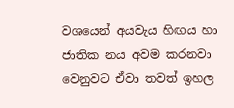වශයෙන් අයවැය හිඟය හා ජාතික නය අවම කරනවා වෙනුවට ඒවා තවත් ඉහල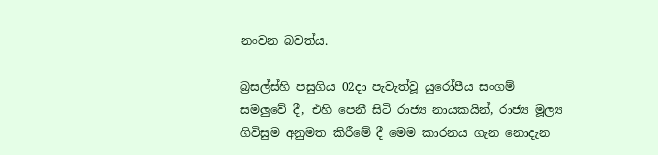නංවන බවත්ය.

බ්‍රසල්ස්හි පසුගිය 02දා පැවැත්වූ යුරෝපීය සංගම් සමලුවේ දී, එහි පෙනී සිටි රාජ්‍ය නායකයින්, රාජ්‍ය මූල්‍ය ගිවිසුම අනුමත කිරීමේ දී මෙම කාරනය ගැන නොදැන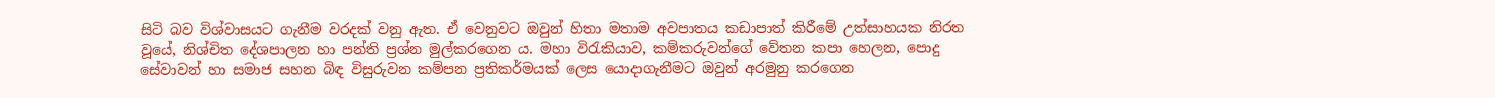සිටි බව විශ්වාසයට ගැනීම වරදක් වනු ඇත. ඒ වෙනුවට ඔවුන් හිතා මතාම අවපාතය කඩාපාත් කිරීමේ උත්සාහයක නිරත වූයේ, නිශ්චිත දේශපාලන හා පන්ති ප්‍රශ්න මුල්කරගෙන ය. මහා විරැකියාව, කම්කරුවන්ගේ වේතන කපා හෙලන, පොදු සේවාවන් හා සමාජ සහන බිඳ විසුරුවන කම්පන ප්‍රතිකර්මයක් ලෙස යොදාගැනීමට ඔවුන් අරමුනු කරගෙන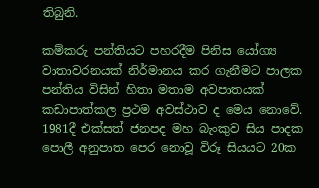තිබුනි.

කම්කරු පන්තියට පහරදීම පිනිස යෝග්‍ය වාතාවරනයක් නිර්මානය කර ගැනීමට පාලක පන්තිය විසින් හිතා මතාම අවපාතයක් කඩාපාත්කල ප්‍රථම අවස්ථාව ද මෙය නොවේ. 1981දී එක්සත් ජනපද මහ බැංකුව සිය පාදක පොලී අනුපාත පෙර නොවූ විරූ සියයට 20ක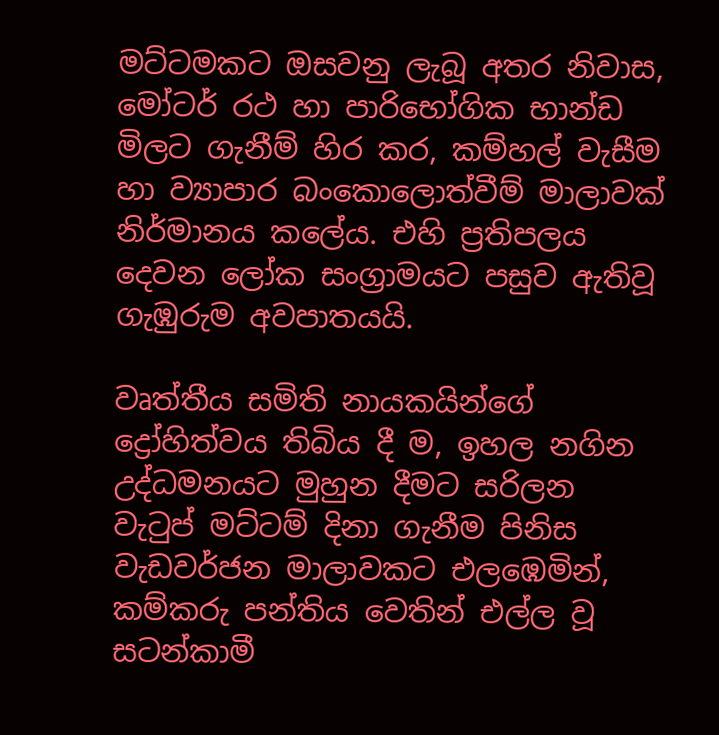මට්ටමකට ඔසවනු ලැබූ අතර නිවාස, මෝටර් රථ හා පාරිභෝගික භාන්ඩ මිලට ගැනීම් හිර කර, කම්හල් වැසීම හා ව්‍යාපාර බංකොලොත්වීම් මාලාවක් නිර්මානය කලේය. එහි ප්‍රතිපලය දෙවන ලෝක සංග්‍රාමයට පසුව ඇතිවූ ගැඹුරුම අවපාතයයි.

වෘත්තීය සමිති නායකයින්ගේ ද්‍රෝහිත්වය තිබිය දී ම, ඉහල නගින උද්ධමනයට මුහුන දීමට සරිලන වැටුප් මට්ටම් දිනා ගැනීම පිනිස වැඩවර්ජන මාලාවකට එලඹෙමින්, කම්කරු පන්තිය වෙතින් එල්ල වූ සටන්කාමී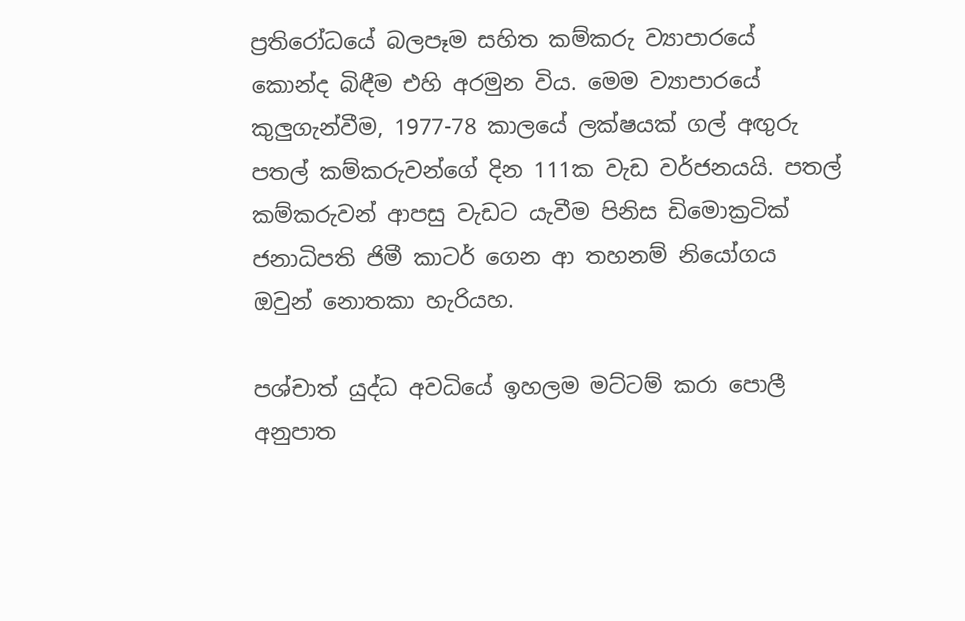ප්‍රතිරෝධයේ බලපෑම සහිත කම්කරු ව්‍යාපාරයේ කොන්ද බිඳීම එහි අරමුන විය. මෙම ව්‍යාපාරයේ කුලුගැන්වීම, 1977-78 කාලයේ ලක්ෂයක් ගල් අඟුරු පතල් කම්කරුවන්ගේ දින 111ක වැඩ වර්ජනයයි. පතල් කම්කරුවන් ආපසු වැඩට යැවීම පිනිස ඩිමොක්‍රටික් ජනාධිපති ජිමී කාටර් ගෙන ආ තහනම් නියෝගය ඔවුන් නොතකා හැරියහ.

පශ්චාත් යුද්ධ අවධියේ ඉහලම මට්ටම් කරා පොලී අනුපාත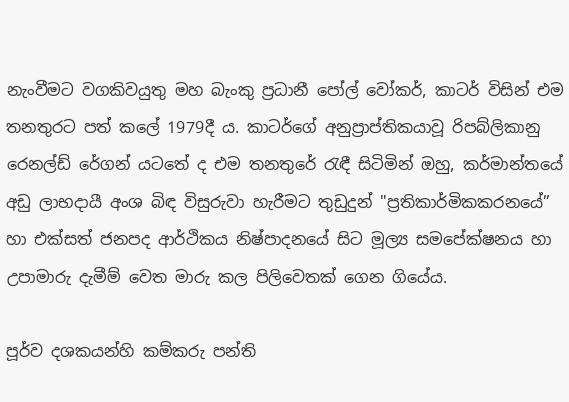නැංවීමට වගකිවයුතු මහ බැංකු ප්‍රධානී පෝල් වෝකර්, කාටර් විසින් එම තනතුරට පත් කලේ 1979දී ය. කාටර්ගේ අනුප්‍රාප්තිකයාවූ රිපබ්ලිකානු රෙනල්ඩ් රේගන් යටතේ ද එම තනතුරේ රැඳී සිටිමින් ඔහු, කර්මාන්තයේ අඩු ලාභදායී අංශ බිඳ විසුරුවා හැරීමට තුඩුදුන් "ප්‍රතිකාර්මිකකරනයේ” හා එක්සත් ජනපද ආර්ථිකය නිෂ්පාදනයේ සිට මූල්‍ය සමපේක්ෂනය හා උපාමාරු දැමීම් වෙත මාරු කල පිලිවෙතක් ගෙන ගියේය.

පූර්ව දශකයන්හි කම්කරු පන්ති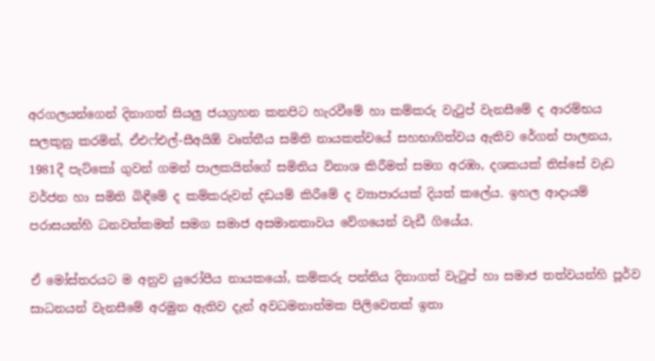අරගලයන්ගෙන් දිනාගත් සියලු ජයග්‍රහන කනපිට හැරවීමේ හා කම්කරු වැටුප් වැනසීමේ ද ආරම්භය සලකුනු කරමින්, ඒඑෆ්එල්-සීඅයිඕ වෘත්තීය සමිති නායකත්වයේ සහභාගිත්ව‍ය ඇතිව රේගන් පාලනය, 1981දී පැට්කෝ ගුවන් ගමන් පාලකයින්ගේ සමිතිය විනාශ කිරීමත් සමග අරඹා, දශකයක් තිස්සේ වැඩ වර්ජන හා සමිති බිඳීමේ ද කම්කරුවන් දඩයම් කිරීමේ ද ව්‍යාපාරයක් දියත් කලේය. ඉහල ආදායම් පරාසයන්හි ධනවත්කමත් සමග සමාජ අසමානතාවය වේගයෙන් වැඩී ගියේය.

ඒ මෝස්තරයට ම අනුව යුරෝපීය නායකයෝ, කම්කරු පන්තිය දිනාගත් වැටුප් හා සමාජ තත්වයන්හි පූර්ව සාධනයන් වැනසීමේ අරමුන ඇතිව දැන් අවධමනාත්මක පිලිවෙතක් ඉතා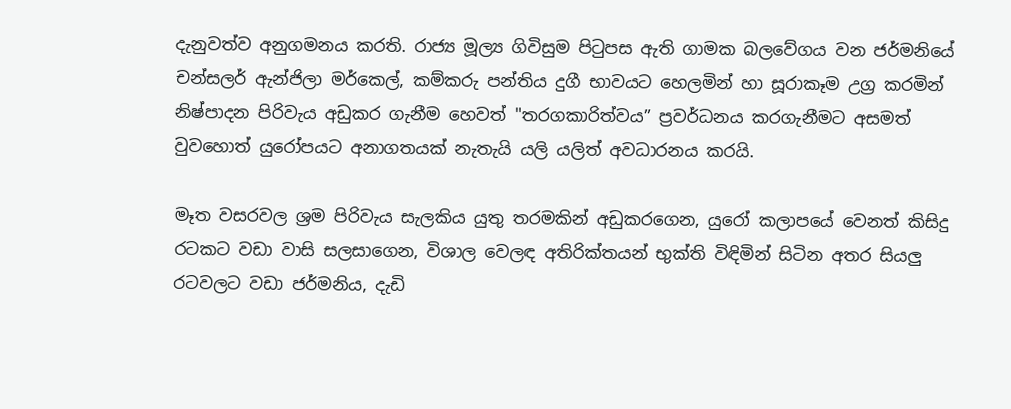දැනුවත්ව අනුගමනය කරති. රාජ්‍ය මූල්‍ය ගිවිසුම පිටුපස ඇති ගාමක බලවේගය වන ජර්මනියේ චන්සලර් ඇන්ජිලා මර්කෙල්, කම්කරු පන්තිය දුගී භාවයට හෙලමින් හා සූරාකෑම උග්‍ර කරමින් නිෂ්පාදන පිරිවැය අඩුකර ගැනීම හෙවත් "තරගකාරිත්වය” ප්‍රවර්ධනය කරගැනීමට අසමත් වුවහොත් යුරෝපයට අනාගතයක් නැතැයි යලි යලිත් අවධාරනය කරයි.

මෑත වසරවල ශ්‍රම පිරිවැය සැලකිය යුතු තරමකින් අඩුකරගෙන, යුරෝ කලාපයේ වෙනත් කිසිදු රටකට වඩා වාසි සලසාගෙන, විශාල වෙලඳ අතිරික්තයන් භුක්ති විඳිමින් සිටින අතර සියලු රටවලට වඩා ජර්මනිය, දැඩි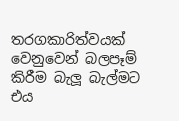තරගකාරිත්වයක් වෙනුවෙන් බලපෑම් කිරීම බැලූ බැල්මට එය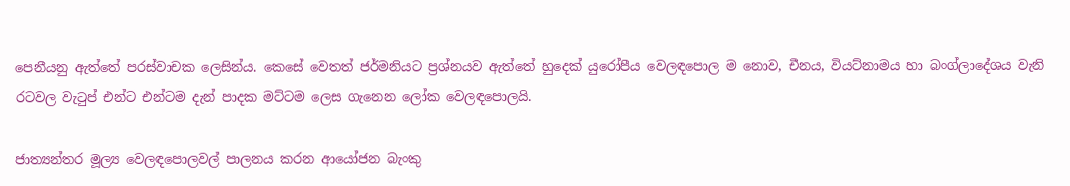පෙනීයනු ඇත්තේ පරස්වාචක ලෙසින්ය. කෙසේ වෙතත් ජර්මනියට ප්‍රශ්නයව ඇත්තේ හුදෙක් යුරෝපීය වෙලඳපොල ම නොව, චීනය, වියට්නාමය හා බංග්ලාදේශය වැනි රටවල වැටුප් එන්ට එන්ටම දැන් පාදක මට්ටම ලෙස ගැනෙන ලෝක වෙලඳපොලයි.

ජාත්‍යන්තර මූල්‍ය වෙලඳපොලවල් පාලනය කරන ආයෝජන බැංකු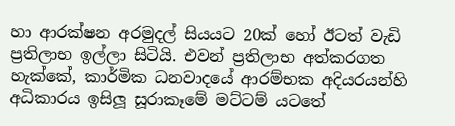හා ආරක්ෂන අරමුදල් සියයට 20ක් හෝ ඊටත් වැඩි ප්‍රතිලාභ ඉල්ලා සිටියි. එවන් ප්‍රතිලාභ අත්කරගත හැක්කේ, කාර්මික ධනවාදයේ ආරම්භක අදියරයන්හි අධිකාරය ඉසිලූ සූරාකෑමේ මට්ටම් යටතේ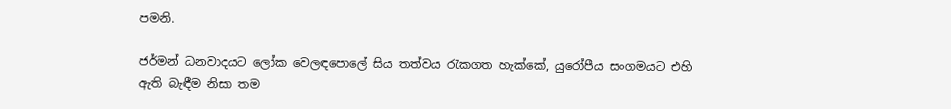පමනි.

ජර්මන් ධනවාදයට ලෝක වෙලඳපොලේ සිය තත්වය රැකගත හැක්කේ, යුරෝපීය සංගමයට එහි ඇති බැඳීම නිසා තම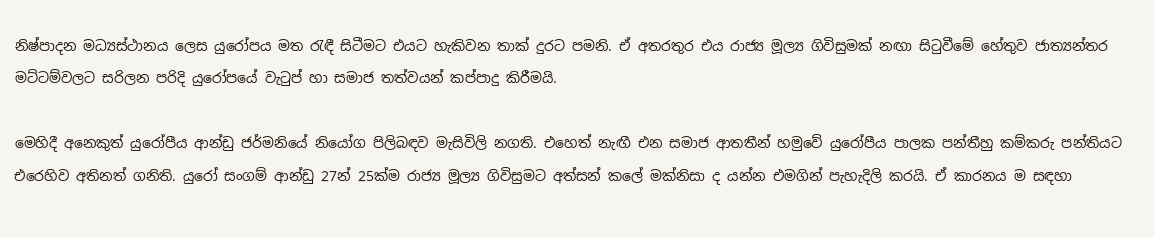නිෂ්පාදන මධ්‍යස්ථානය ලෙස යුරෝපය මත රැඳී සිටීමට එයට හැකිවන තාක් දුරට පමනි. ඒ අතරතුර එය රාජ්‍ය මූල්‍ය ගිවිසුමක් නඟා සිටුවීමේ හේතුව ජාත්‍යන්තර මට්ටම්වලට සරිලන පරිදි යුරෝපයේ වැටුප් හා සමාජ තත්වයන් කප්පාදු කිරීමයි.

මෙහිදී අනෙකුත් යුරෝපීය ආන්ඩු ජර්මනියේ නියෝග පිලිබඳව මැසිවිලි නගති. එහෙත් නැඟී එන සමාජ ආතතීන් හමුවේ යුරෝපීය පාලක පන්තීහු කම්කරු පන්තියට එරෙහිව අතිනත් ගනිති. යුරෝ සංගම් ආන්ඩු 27න් 25ක්ම රාජ්‍ය මූල්‍ය ගිවිසුමට අත්සන් කලේ මක්නිසා ද යන්න එමගින් පැහැදිලි කරයි. ඒ කාරනය ම සඳහා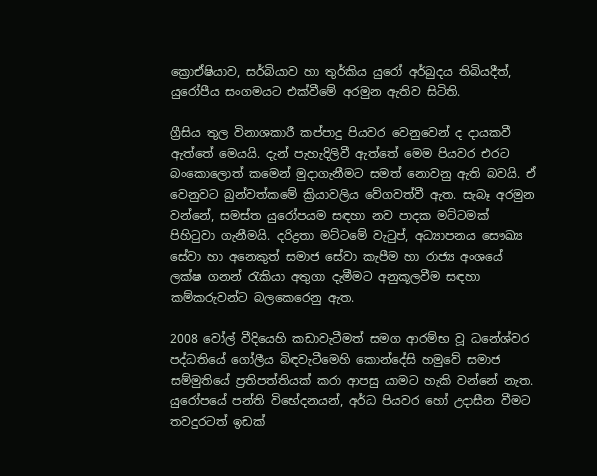ක්‍රොඒෂියාව, සර්බියාව හා තුර්කිය යුරෝ අර්බුදය තිබියදීත්, යුරෝපීය සංගමයට එක්වීමේ අරමුන ඇතිව සිටිති.

ග්‍රීසිය තුල විනාශකාරී කප්පාදු පියවර වෙනුවෙන් ද දායකවී ඇත්තේ මෙයයි. දැන් පැහැදිලිවී ඇත්තේ මෙම පියවර එරට බංකොලොත් කමෙන් මුදාගැනීමට සමත් නොවනු ඇති බවයි. ඒ වෙනුවට බුන්වත්කමේ ක්‍රියාවලිය වේගවත්වී ඇත. සැබෑ අරමුන වන්නේ, සමස්ත යුරෝපයම සඳහා නව පාදක මට්ටමක් පිහිටුවා ගැනීමයි. දරිද්‍රතා මට්ටමේ වැටුප්, අධ්‍යාපනය සෞඛ්‍ය සේවා හා අනෙකුත් සමාජ සේවා කැපීම හා රාජ්‍ය අංශයේ ලක්ෂ ගනන් රැකියා අතුගා දැමීමට අනුකූලවීම සඳහා කම්කරුවන්ට බලකෙරෙනු ඇත.

2008 වෝල් වීදියෙහි කඩාවැටීමත් සමග ආරම්භ වූ ධනේශ්වර පද්ධතියේ ගෝලීය බිඳවැටීමෙහි කොන්දේසි හමුවේ සමාජ සම්මුතියේ ප්‍රතිපත්තියක් කරා ආපසු යාමට හැකි වන්නේ නැත. යුරෝපයේ පන්ති විභේදනයන්, අර්ධ පියවර හෝ උදාසීන වීමට තවදුරටත් ඉඩක්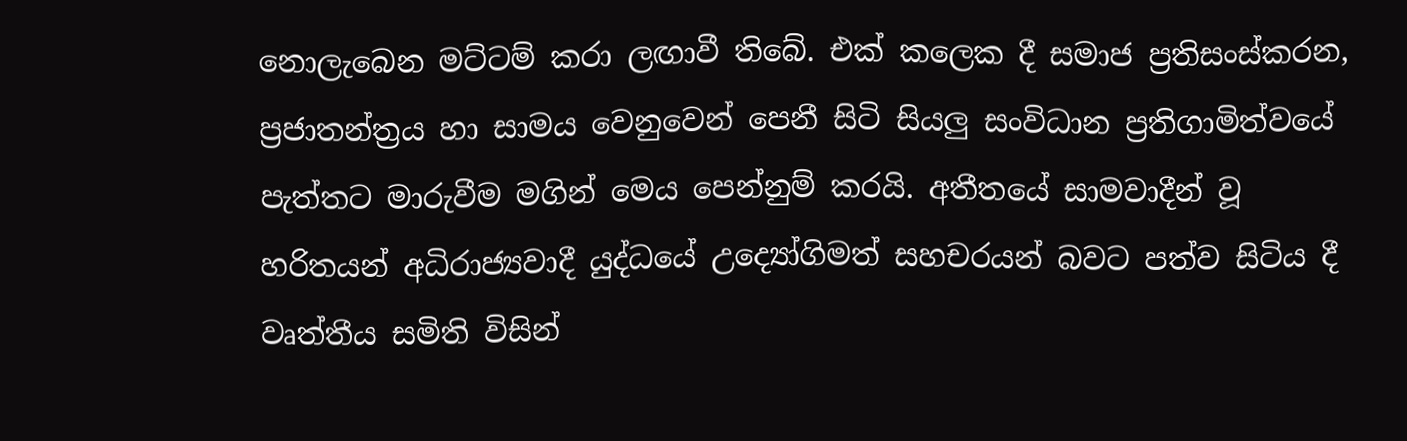නොලැබෙන මට්ටම් කරා ලඟාවී තිබේ. එක් කලෙක දී සමාජ ප්‍රතිසංස්කරන, ප්‍රජාතන්ත්‍රය හා සාමය වෙනුවෙන් පෙනී සිටි සියලු සංවිධාන ප්‍රතිගාමිත්වයේ පැත්තට මාරුවීම මගින් මෙය පෙන්නුම් කරයි. අතීතයේ සාමවාදීන් වූ හරිතයන් අධිරාජ්‍යවාදී යුද්ධයේ උද්‍යෝගිමත් සහචරයන් බවට පත්ව සිටිය දී වෘත්තීය සමිති විසින්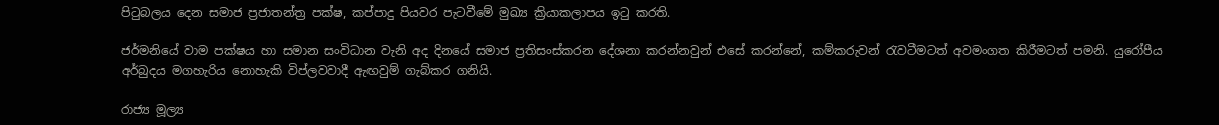පිටුබලය දෙන සමාජ ප්‍රජාතන්ත්‍ර පක්ෂ, කප්පාදු පියවර පැටවීමේ මුඛ්‍ය ක්‍රියාකලාපය ඉටු කරති.

ජර්මනියේ වාම පක්ෂය හා සමාන සංවිධාන වැනි අද දිනයේ සමාජ ප්‍රතිසංස්කරන දේශනා කරන්නවුන් එසේ කරන්නේ, කම්කරුවන් රැවටීමටත් අවමංගත කිරීමටත් පමනි. යුරෝපීය අර්බුදය මගහැරිය නොහැකි විප්ලවවාදී ඇඟවුම් ගැබ්කර ගනියි.

රාජ්‍ය මූල්‍ය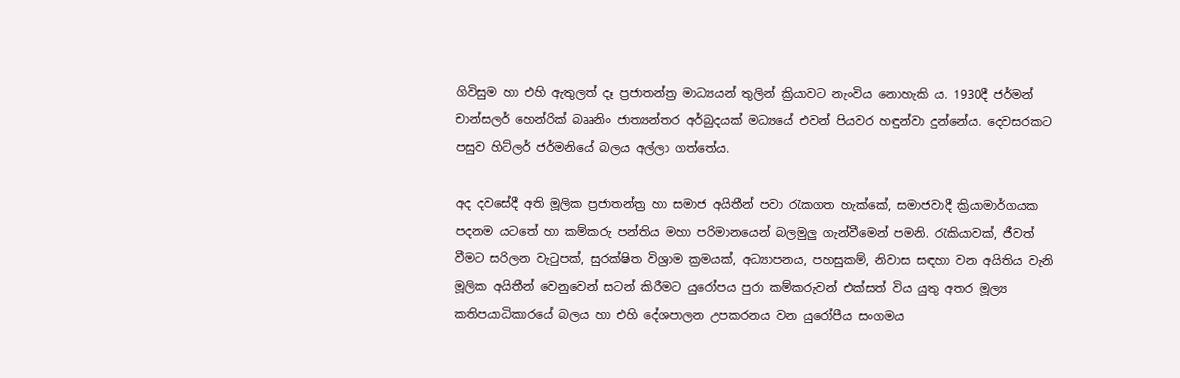ගිවිසුම හා එහි ඇතුලත් දෑ ප්‍රජාතන්ත්‍ර මාධ්‍යයන් තුලින් ක්‍රියාවට නැංවිය නොහැකි ය. 1930දී ජර්මන් චාන්සලර් හෙන්රික් බෲනිං ජාත්‍යන්තර අර්බුදයක් මධ්‍යයේ එවන් පියවර හඳුන්වා දුන්නේය. දෙවසරකට පසුව හිට්ලර් ජර්මනියේ බලය අල්ලා ගත්තේය.

අද දවසේදී අති මූලික ප්‍රජාතන්ත්‍ර හා සමාජ අයිතීන් පවා රැකගත හැක්කේ, සමාජවාදී ක්‍රියාමාර්ගයක පදනම යටතේ හා කම්කරු පන්තිය මහා පරිමානයෙන් බලමුලු ගැන්වීමෙන් පමනි. රැකියාවක්, ජීවත් වීමට සරිලන වැටුපක්, සුරක්ෂිත විශ්‍රාම ක්‍රමයක්, අධ්‍යාපනය, පහසුකම්, නිවාස සඳහා වන අයිතිය වැනි මූලික අයිතීන් වෙනුවෙන් සටන් කිරීමට යුරෝපය පුරා කම්කරුවන් එක්සත් විය යුතු අතර මූල්‍ය කතිපයාධිකාරයේ බලය හා එහි දේශපාලන උපකරනය වන යුරෝපීය සංගමය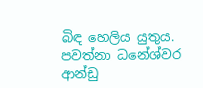බිඳ හෙලිය යුතුය. පවත්නා ධනේශ්වර ආන්ඩු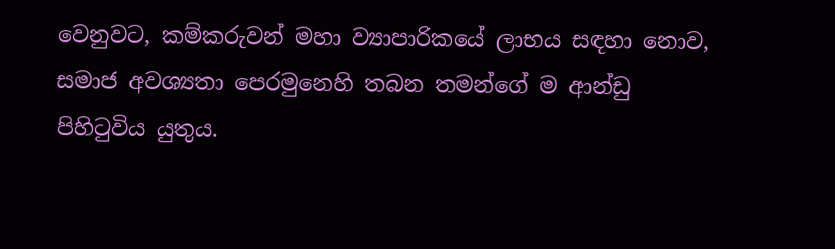වෙනුවට, කම්කරුවන් මහා ව්‍යාපාරිකයේ ලාභය සඳහා නොව, සමාජ අවශ්‍යතා පෙරමුනෙහි තබන තමන්ගේ ම ආන්ඩු පිහිටුවිය යුතුය.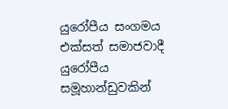යුරෝපීය සංගමය එක්සත් සමාජවාදී යුරෝපීය සමූහාන්ඩුවකින්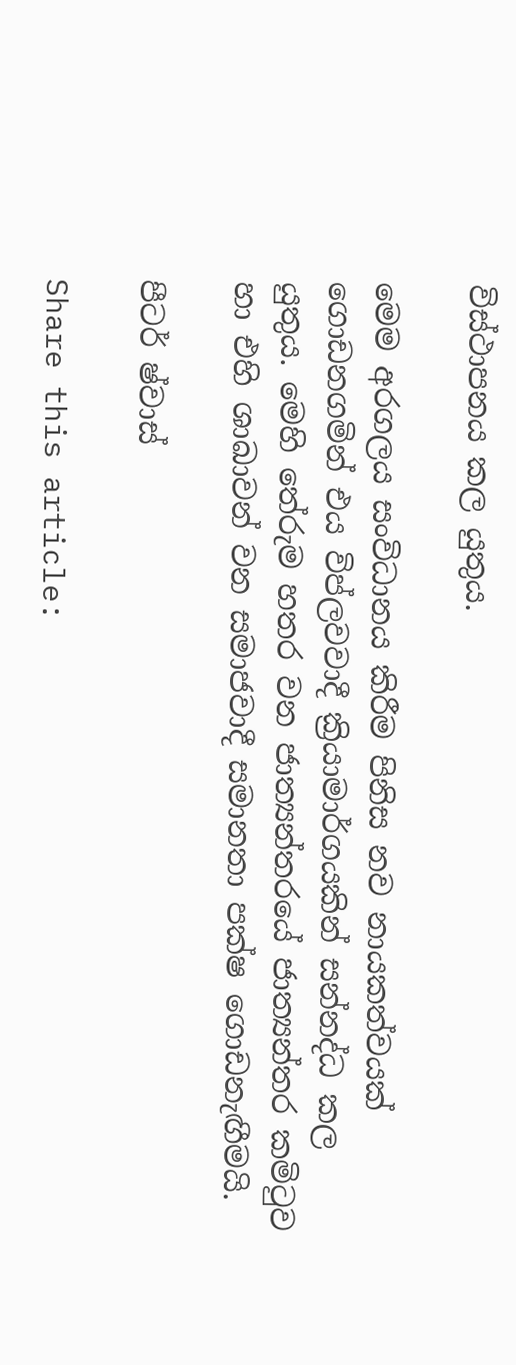විස්ථාපනය කල යුතුය.

මෙම අරගලය සංවිධානය කිරීම පිනිස නව නායකත්වයක් ගොඩනගමින් එය විප්ලවවාදී ක්‍රියාමාර්ගයකින් සන්නද්ධ කල යුතුය. මෙහි තේරුම හතර වන ජාත්‍යන්තරයේ ජාත්‍යන්තර කමිටුව හා එහි ශාඛාවන් වන සමාජවාදී සමානතා පක්ෂ ගොඩනැඟීමයි.

පීටර් ෂ්වාස්

Share this article: